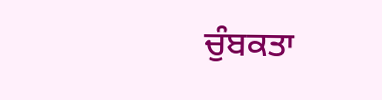ਚੁੰਬਕਤਾ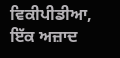ਵਿਕੀਪੀਡੀਆ, ਇੱਕ ਅਜ਼ਾਦ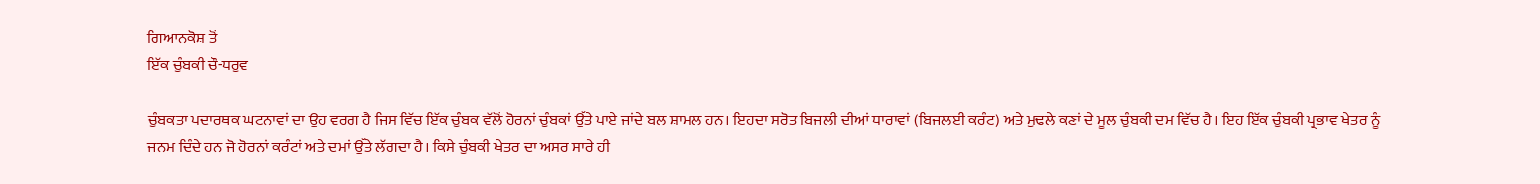ਗਿਆਨਕੋਸ਼ ਤੋਂ
ਇੱਕ ਚੁੰਬਕੀ ਚੌ-ਧਰੁਵ

ਚੁੰਬਕਤਾ ਪਦਾਰਥਕ ਘਟਨਾਵਾਂ ਦਾ ਉਹ ਵਰਗ ਹੈ ਜਿਸ ਵਿੱਚ ਇੱਕ ਚੁੰਬਕ ਵੱਲੋਂ ਹੋਰਨਾਂ ਚੁੰਬਕਾਂ ਉੱਤੇ ਪਾਏ ਜਾਂਦੇ ਬਲ ਸ਼ਾਮਲ ਹਨ। ਇਹਦਾ ਸਰੋਤ ਬਿਜਲੀ ਦੀਆਂ ਧਾਰਾਵਾਂ (ਬਿਜਲਈ ਕਰੰਟ) ਅਤੇ ਮੁਢਲੇ ਕਣਾਂ ਦੇ ਮੂਲ ਚੁੰਬਕੀ ਦਮ ਵਿੱਚ ਹੈ। ਇਹ ਇੱਕ ਚੁੰਬਕੀ ਪ੍ਰਭਾਵ ਖੇਤਰ ਨੂੰ ਜਨਮ ਦਿੰਦੇ ਹਨ ਜੋ ਹੋਰਨਾਂ ਕਰੰਟਾਂ ਅਤੇ ਦਮਾਂ ਉੱਤੇ ਲੱਗਦਾ ਹੈ। ਕਿਸੇ ਚੁੰਬਕੀ ਖੇਤਰ ਦਾ ਅਸਰ ਸਾਰੇ ਹੀ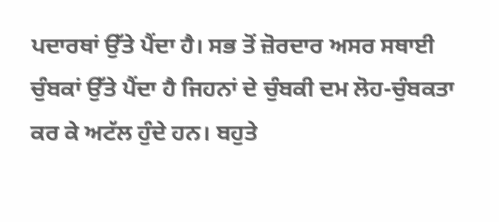ਪਦਾਰਥਾਂ ਉੱਤੇ ਪੈਂਦਾ ਹੈ। ਸਭ ਤੋਂ ਜ਼ੋਰਦਾਰ ਅਸਰ ਸਥਾਈ ਚੁੰਬਕਾਂ ਉੱਤੇ ਪੈਂਦਾ ਹੈ ਜਿਹਨਾਂ ਦੇ ਚੁੰਬਕੀ ਦਮ ਲੋਹ-ਚੁੰਬਕਤਾ ਕਰ ਕੇ ਅਟੱਲ ਹੁੰਦੇ ਹਨ। ਬਹੁਤੇ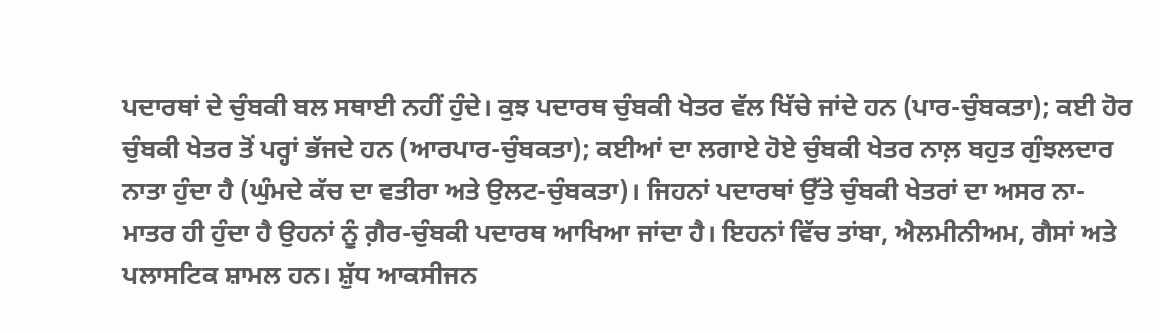ਪਦਾਰਥਾਂ ਦੇ ਚੁੰਬਕੀ ਬਲ ਸਥਾਈ ਨਹੀਂ ਹੁੰਦੇ। ਕੁਝ ਪਦਾਰਥ ਚੁੰਬਕੀ ਖੇਤਰ ਵੱਲ ਖਿੱਚੇ ਜਾਂਦੇ ਹਨ (ਪਾਰ-ਚੁੰਬਕਤਾ); ਕਈ ਹੋਰ ਚੁੰਬਕੀ ਖੇਤਰ ਤੋਂ ਪਰ੍ਹਾਂ ਭੱਜਦੇ ਹਨ (ਆਰਪਾਰ-ਚੁੰਬਕਤਾ); ਕਈਆਂ ਦਾ ਲਗਾਏ ਹੋਏ ਚੁੰਬਕੀ ਖੇਤਰ ਨਾਲ਼ ਬਹੁਤ ਗੁੰਝਲਦਾਰ ਨਾਤਾ ਹੁੰਦਾ ਹੈ (ਘੁੰਮਦੇ ਕੱਚ ਦਾ ਵਤੀਰਾ ਅਤੇ ਉਲਟ-ਚੁੰਬਕਤਾ)। ਜਿਹਨਾਂ ਪਦਾਰਥਾਂ ਉੱਤੇ ਚੁੰਬਕੀ ਖੇਤਰਾਂ ਦਾ ਅਸਰ ਨਾ-ਮਾਤਰ ਹੀ ਹੁੰਦਾ ਹੈ ਉਹਨਾਂ ਨੂੰ ਗ਼ੈਰ-ਚੁੰਬਕੀ ਪਦਾਰਥ ਆਖਿਆ ਜਾਂਦਾ ਹੈ। ਇਹਨਾਂ ਵਿੱਚ ਤਾਂਬਾ, ਐਲਮੀਨੀਅਮ, ਗੈਸਾਂ ਅਤੇ ਪਲਾਸਟਿਕ ਸ਼ਾਮਲ ਹਨ। ਸ਼ੁੱਧ ਆਕਸੀਜਨ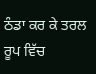ਠੰਡਾ ਕਰ ਕੇ ਤਰਲ ਰੂਪ ਵਿੱਚ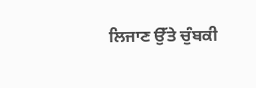ਲਿਜਾਣ ਉੱਤੇ ਚੁੰਬਕੀ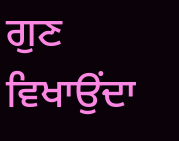ਗੁਣ ਵਿਖਾਉਂਦਾ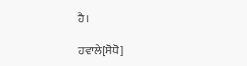ਹੈ।

ਹਵਾਲੇ[ਸੋਧੋ]